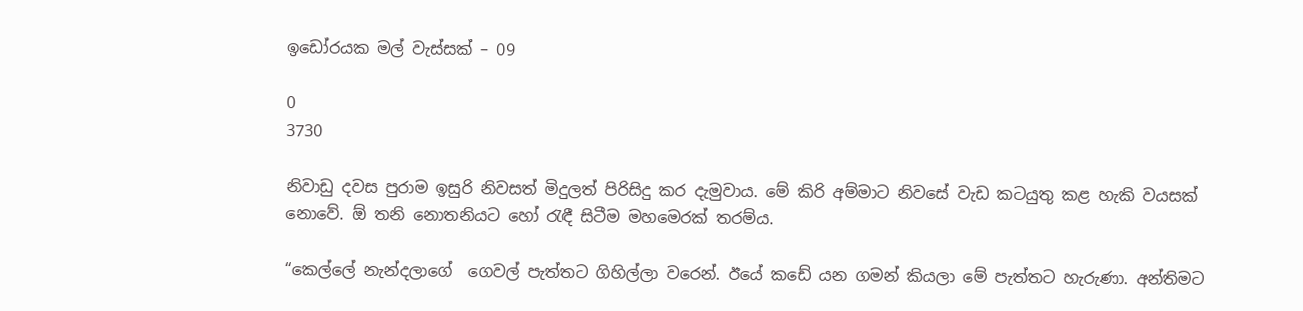ඉඩෝරයක මල් වැස්සක් – 09

0
3730

නිවාඩු දවස පුරාම ඉසුරි නිවසත් මිදුලත් පිරිසිදු කර දැමුවාය. මේ කිරි අම්මාට නිවසේ වැඩ කටයුතු කළ හැකි වයසක් නොවේ. ඕ තනි නොතනියට හෝ රැඳී සිටීම මහමෙරක් තරම්ය.

“කෙල්ලේ නැන්දලාගේ  ගෙවල් පැත්තට ගිහිල්ලා වරෙන්. ඊයේ කඩේ යන ගමන් කියලා මේ පැත්තට හැරුණා. අන්තිමට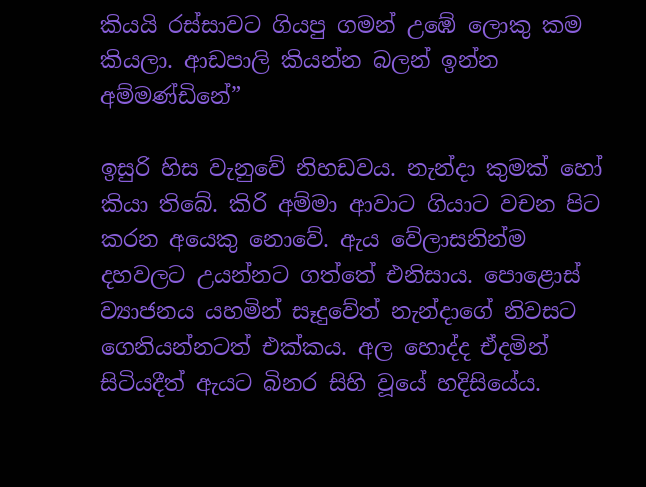කියයි රස්සාවට ගියපු ගමන් උඹේ ලොකු කම කියලා. ආඩපාලි කියන්න බලන් ඉන්න අම්මණ්ඩිනේ”

ඉසුරි හිස වැනුවේ නිහඩවය. නැන්දා කුමක් හෝ කියා තිබේ. කිරි අම්මා ආවාට ගියාට වචන පිට කරන අයෙකු නොවේ. ඇය වේලාසනින්ම දහවලට උයන්නට ගත්තේ එනිසාය. පොළොස් ව්‍යාජනය යහමින් සෑදුවේත් නැන්දාගේ නිවසට ගෙනියන්නටත් එක්කය. අල හොද්ද ඒදමින් සිටියදීත් ඇයට බිනර සිහි වූයේ හදිසියේය.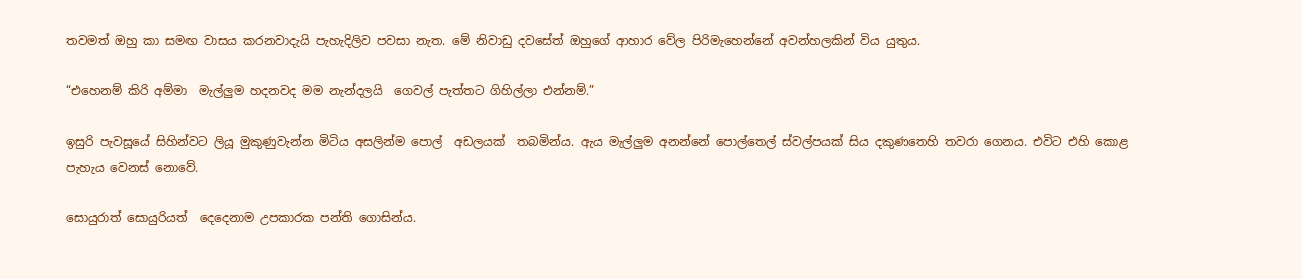තවමත් ඔහු කා සමඟ වාසය කරනවාදැයි පැහැදිලිව පවසා නැත. මේ නිවාඩු දවසේත් ඔහුගේ ආහාර වේල පිරිමැහෙන්නේ අවන්හලකින් විය යුතුය.

“එහෙනම් කිරි අම්මා  මැල්ලුම හදනවද මම නැන්දලයි  ගෙවල් පැත්තට ගිහිල්ලා එන්නම්.”

ඉසුරි පැවසූයේ සිහින්වට ලියූ මුකුණුවැන්න මිටිය අසලින්ම පොල්  අඩලයක්  තබමින්ය. ඇය මැල්ලුම අනන්නේ පොල්තෙල් ස්වල්පයක් සිය දකුණතෙහි තවරා ගෙනය. එවිට එහි කොළ පැහැය වෙනස් නොවේ.

සොයුරාත් සොයුරියත්  දෙදෙනාම උපකාරක පන්ති ගොසින්ය.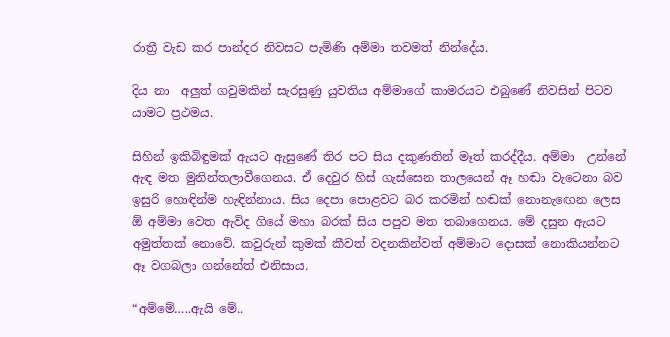රාත්‍රී වැඩ කර පාන්දර නිවසට පැමිණි අම්මා තවමත් නින්දේය.

දිය නා  අලුත් ගවුමකින් සැරසුණු යුවතිය අම්මාගේ කාමරයට එබුණේ නිවසින් පිටව යාමට ප්‍රථමය.

සිහින් ඉකිබිඳුමක් ඇයට ඇසුණේ තිර පට සිය දකුණතින් මෑත් කරද්දීය. අම්මා  උන්නේ ඇඳ මත මුනින්තලාවීගෙනය. ඒ දෙවුර හිස් ගැස්සෙන තාලයෙන් ඈ හඬා වැටෙනා බව ඉසුරි හොඳින්ම හැඳින්නාය. සිය දෙපා පොළවට බර කරමින් හඬක් නොනැඟෙන ලෙස ඕ අම්මා වෙත ඇවිද ගියේ මහා බරක් සිය පපුව මත තබාගෙනය. මේ දසුන ඇයට අමුත්තක් නොවේ. කවුරුන් කුමක් කීවත් වදනකින්වත් අම්මාට දොසක් නොකියන්නට ඈ වගබලා ගන්නේත් එනිසාය.

“අම්මේ…..ඇයි මේ..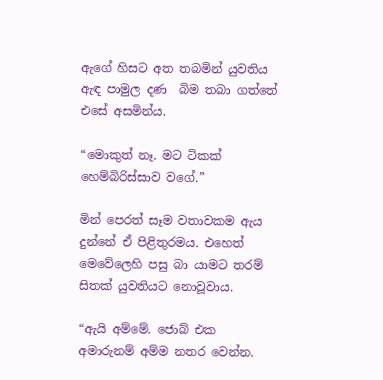ඇගේ හිසට අත තබමින් යුවතිය ඇඳ පාමුල දණ  බිම තබා ගත්තේ එසේ අසමින්ය.

“මොකුත් නෑ. මට ටිකක් හෙම්බිරිස්සාව වගේ.”

මින් පෙරත් සෑම වතාවකම ඇය දුන්නේ ඒ පිළිතුරමය. එහෙත් මෙවේලෙහි පසු බා යාමට තරම් සිතක් යුවතියට නොවූවාය.

“ඇයි අම්මේ. ජොබ් එක අමාරුනම් අම්ම නතර වෙන්න.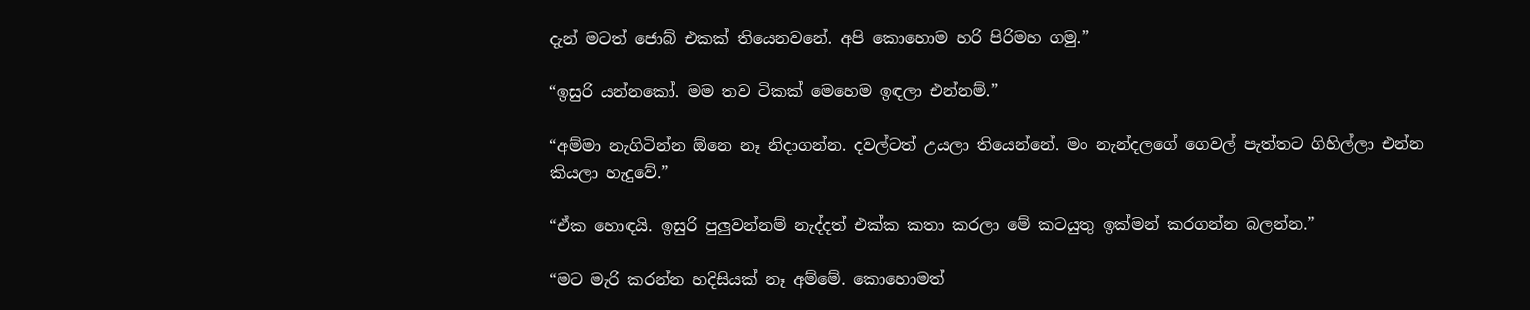දැන් මටත් ජොබ් එකක් තියෙනවනේ. අපි කොහොම හරි පිරිමහ ගමු.”

“ඉසුරි යන්නකෝ. මම තව ටිකක් මෙහෙම ඉඳලා එන්නම්.”

“අම්මා නැගිටින්න ඕනෙ නෑ නිදාගන්න. දවල්ටත් උයලා තියෙන්නේ. මං නැන්දලගේ ගෙවල් පැත්තට ගිහිල්ලා එන්න කියලා හැදුවේ.”

“ඒක හොඳයි. ඉසුරි පුලුවන්නම් නැද්දත් එක්ක කතා කරලා මේ කටයුතු ඉක්මන් කරගන්න බලන්න.”

“මට මැරි කරන්න හදිසියක් නෑ අම්මේ. කොහොමත්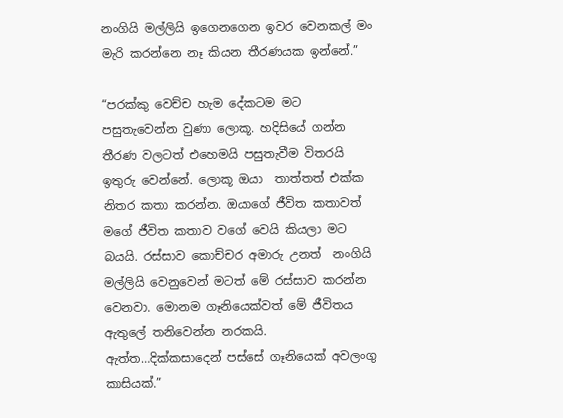නංගියි මල්ලියි ඉගෙනගෙන ඉවර වෙනකල් මං මැරි කරන්නෙ නෑ කියන තීරණයක ඉන්නේ.”

“පරක්කු වෙච්ච හැම දේකටම මට පසුතැවෙන්න වුණා ලොකූ. හදිසියේ ගන්න තීරණ වලටත් එහෙමයි පසුතැවීම විතරයි ඉතුරු වෙන්නේ. ලොකූ ඔයා  තාත්තත් එක්ක නිතර කතා කරන්න. ඔයාගේ ජීවිත කතාවත් මගේ ජීවිත කතාව වගේ වෙයි කියලා මට බයයි. රස්සාව කොච්චර අමාරු උනත්  නංගියි මල්ලියි වෙනුවෙන් මටත් මේ රස්සාව කරන්න වෙනවා. මොනම ගෑනියෙක්වත් මේ ජීවිතය ඇතුලේ තනිවෙන්න නරකයි. ඇත්ත…දික්කසාදෙන් පස්සේ ගෑනියෙක් අවලංගු කාසියක්.”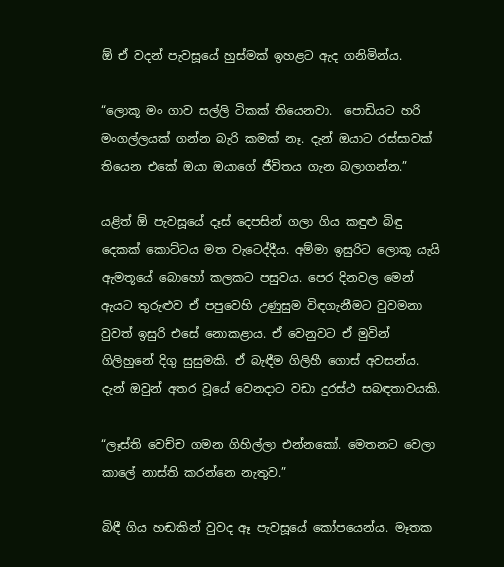ඕ ඒ වදන් පැවසූයේ හුස්මක් ඉහළට ඇද ගනිමින්ය.

“ලොකූ මං ගාව සල්ලි ටිකක් තියෙනවා.  පොඩියට හරි මංගල්ලයක් ගන්න බැරි කමක් නෑ. දැන් ඔයාට රස්සාවක් තියෙන එකේ ඔයා ඔයාගේ ජීවිතය ගැන බලාගන්න.”

යළිත් ඕ පැවසූයේ දෑස් දෙපසින් ගලා ගිය කඳුළු බිඳු දෙකක් කොට්ටය මත වැටෙද්දීය. අම්මා ඉසුරිට ලොකූ යැයි ඇමතූයේ බොහෝ කලකට පසුවය. පෙර දිනවල මෙන් ඇයට තුරුළුව ඒ පපුවෙහි උණුසුම විඳගැනීමට වුවමනා වුවත් ඉසුරි එසේ නොකළාය. ඒ වෙනුවට ඒ මුවින් ගිලිහුනේ දිගු සුසුමකි. ඒ බැඳීම ගිලිහී ගොස් අවසන්ය. දැන් ඔවුන් අතර වූයේ වෙනදාට වඩා දුරස්ථ සබඳතාවයකි.

“ලෑස්ති වෙච්ච ගමන ගිහිල්ලා එන්නකෝ. මෙතනට වෙලා කාලේ නාස්ති කරන්නෙ නැතුව.”

බිඳී ගිය හඬකින් වුවද ඈ පැවසූයේ කෝපයෙන්ය. මෑතක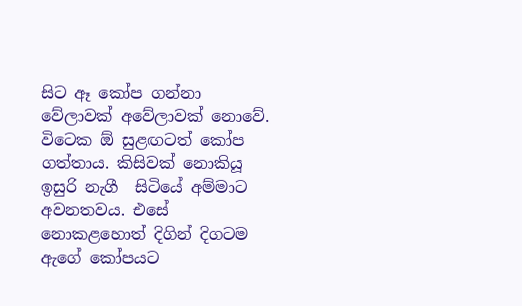සිට ඈ කෝප ගන්නා වේලාවක් අවේලාවක් නොවේ. විටෙක ඕ සුළඟටත් කෝප ගත්තාය. කිසිවක් නොකියූ ඉසුරි නැගී  සිටියේ අම්මාට අවනතවය. එසේ නොකළහොත් දිගින් දිගටම ඇගේ කෝපයට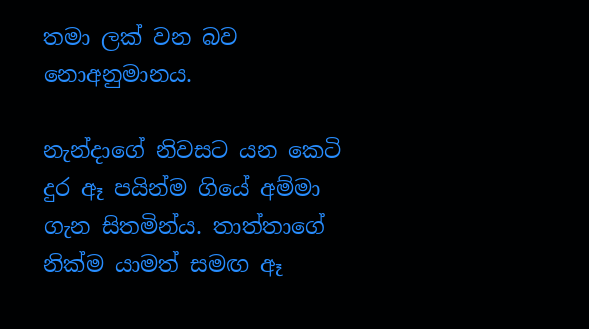තමා ලක් වන බව නොඅනුමානය.

නැන්දාගේ නිවසට යන කෙටි දුර ඈ පයින්ම ගියේ අම්මා ගැන සිතමින්ය. තාත්තාගේ නික්ම යාමත් සමඟ ඈ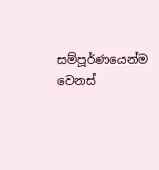සම්පූර්ණයෙන්ම වෙනස්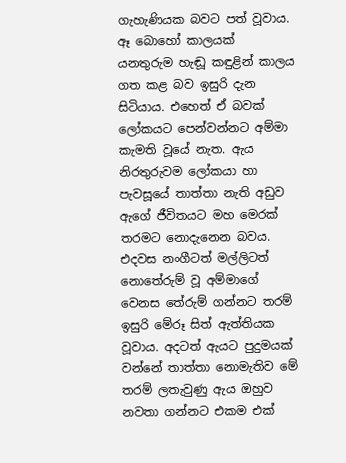ගැහැණියක බවට පත් වූවාය. ඈ බොහෝ කාලයක් යනතුරුම හැඬූ කඳුළින් කාලය ගත කළ බව ඉසුරි දැන සිටියාය. එහෙත් ඒ බවක් ලෝකයට පෙන්වන්නට අම්මා කැමති වූයේ නැත. ඇය නිරතුරුවම ලෝකයා හා පැවසූයේ තාත්තා නැති අඩුව ඇගේ ජීවිතයට මහ මෙරක් තරමට නොදැනෙන බවය. එදවස නංගීටත් මල්ලිටත් නොතේරුම් වූ අම්මාගේ වෙනස තේරුම් ගන්නට තරම් ඉසුරි මේරූ සිත් ඇත්තියක වූවාය. අදටත් ඇයට පුදුමයක් වන්නේ තාත්තා නොමැතිව මේ තරම් ලතැවුණු ඇය ඔහුව නවතා ගන්නට එකම එක්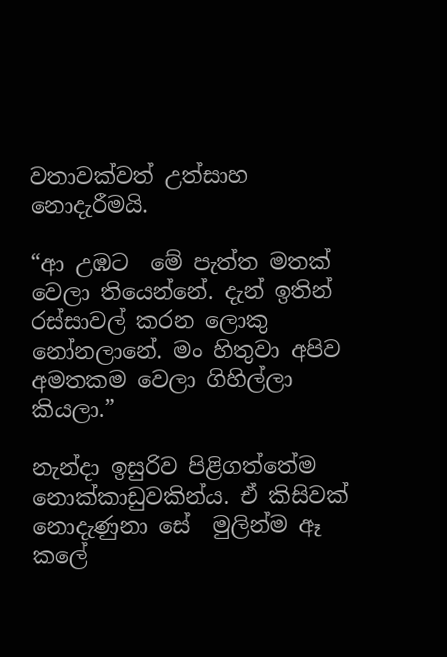වතාවක්වත් උත්සාහ නොදැරීමයි.

“ආ උඹට  මේ පැත්ත මතක් වෙලා තියෙන්නේ. දැන් ඉතින් රස්සාවල් කරන ලොකු නෝනලානේ. මං හිතුවා අපිව අමතකම වෙලා ගිහිල්ලා කියලා.”

නැන්දා ඉසුරිව පිළිගත්තේම නොක්කාඩුවකින්ය. ඒ කිසිවක් නොදැණුනා සේ  මුලින්ම ඈ කලේ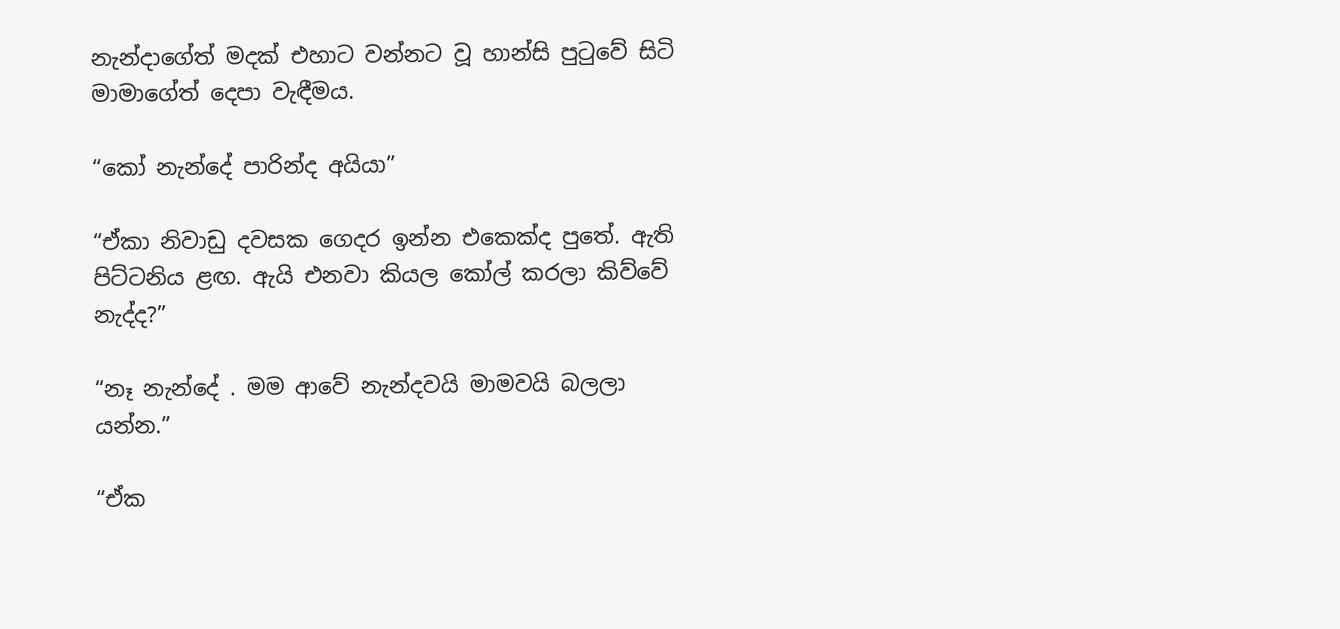නැන්දාගේත් මදක් එහාට වන්නට වූ හාන්සි පුටුවේ සිටි මාමාගේත් දෙපා වැඳීමය.

“කෝ නැන්දේ පාරින්ද අයියා”

“ඒකා නිවාඩු දවසක ගෙදර ඉන්න එකෙක්ද පුතේ. ඇති පිට්ටනිය ළඟ. ඇයි එනවා කියල කෝල් කරලා කිව්වේ නැද්ද?”

“නෑ නැන්දේ . මම ආවේ නැන්දවයි මාමවයි බලලා යන්න.”

“ඒක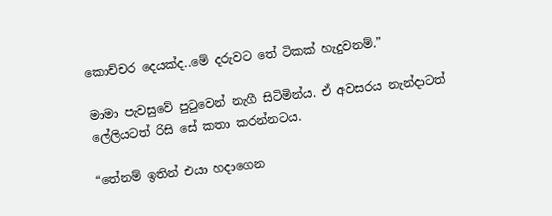කොච්චර දෙයක්ද..මේ දරුවට තේ ටිකක් හැදුවනම්.”

මාමා පැවසුවේ පුටුවෙන් නැගී සිටිමින්ය. ඒ අවසරය නැන්දාටත් ලේලියටත් රිසි සේ කතා කරන්නටය.

“තේනම් ඉතින් එයා හදාගෙන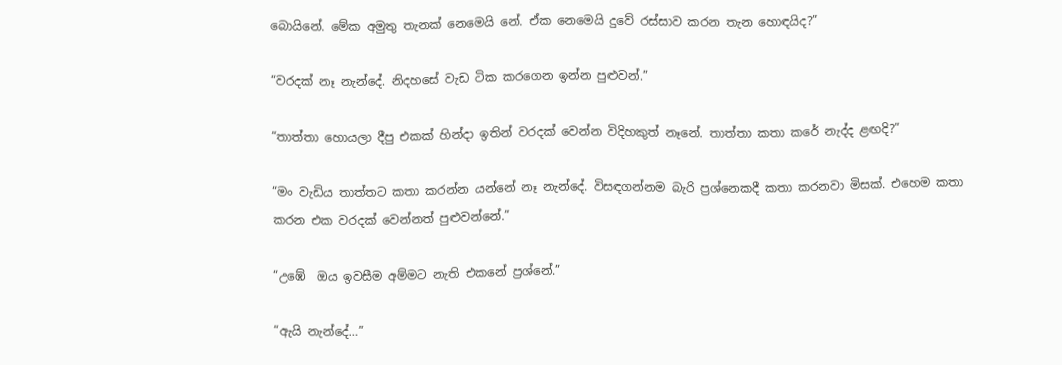බොයිනේ. මේක අමුතු තැනක් නෙමෙයි නේ. ඒක නෙමෙයි දුවේ රස්සාව කරන තැන හොඳයිද?”

“වරදක් නෑ නැන්දේ. නිදහසේ වැඩ ටික කරගෙන ඉන්න පුළුවන්.”

“තාත්තා හොයලා දීපු එකක් හින්දා ඉතින් වරදක් වෙන්න විදිහකුත් නෑනේ. තාත්තා කතා කරේ නැද්ද ළඟදි?”

“මං වැඩිය තාත්තට කතා කරන්න යන්නේ නෑ නැන්දේ. විසඳගන්නම බැරි ප්‍රශ්නෙකදී කතා කරනවා මිසක්. එහෙම කතා කරන එක වරදක් වෙන්නත් පුළුවන්නේ.”

“උඹේ  ඔය ඉවසීම අම්මට නැති එකනේ ප්‍රශ්නේ.”

“ඇයි නැන්දේ…”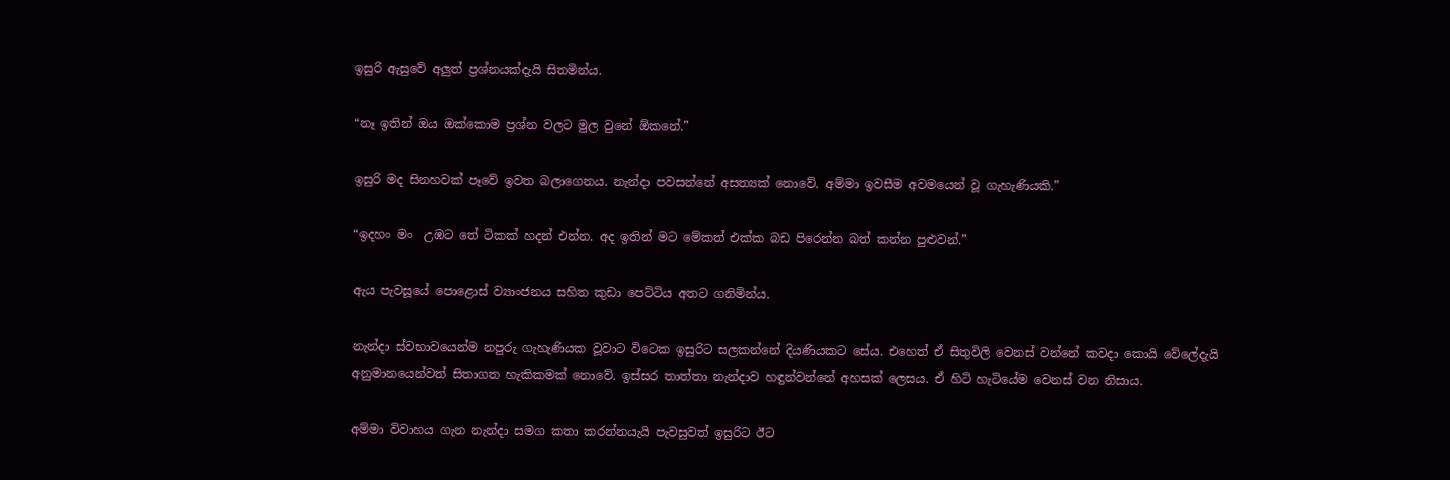ඉසුරි ඇසුවේ අලුත් ප්‍රශ්නයක්දැයි සිතමින්ය.

“නෑ ඉතින් ඔය ඔක්කොම ප්‍රශ්න වලට මුල වුනේ ඕකනේ.”

ඉසුරි මද සිනහවක් පෑවේ ඉවත බලාගෙනය. නැන්දා පවසන්නේ අසත්‍යක් නොවේ. අම්මා ඉවසීම අවමයෙන් වූ ගැහැණියකි.”

“ඉදහං මං  උඹට තේ ටිකක් හදන් එන්න. අද ඉතින් මට මේකත් එක්ක බඩ පිරෙන්න බත් කන්න පුළුවන්.”

ඇය පැවසූයේ පොළොස් ව්‍යාංජනය සහිත කුඩා පෙට්ටිය අතට ගනිමින්ය.

නැන්දා ස්වභාවයෙන්ම නපුරු ගැහැණියක වූවාට විටෙක ඉසුරිට සලකන්නේ දියණියකට සේය. එහෙත් ඒ සිතුවිලි වෙනස් වන්නේ කවදා කොයි වේලේදැයි අනුමානයෙන්වත් සිතාගත හැකිකමක් නොවේ. ඉස්සර තාත්තා නැන්දාව හඳුන්වන්නේ අහසක් ලෙසය. ඒ හිටි හැටියේම වෙනස් වන නිසාය.

අම්මා විවාහය ගැන නැන්දා සමග කතා කරන්නයැයි පැවසුවත් ඉසුරිට ඊට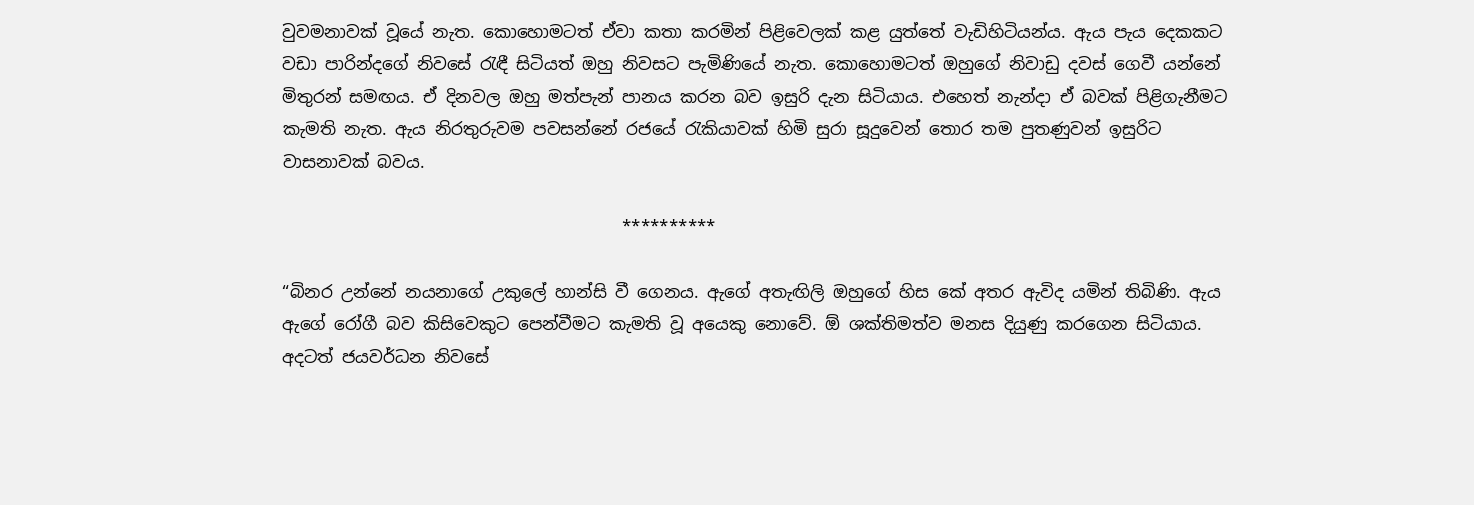වුවමනාවක් වූයේ නැත. කොහොමටත් ඒවා කතා කරමින් පිළිවෙලක් කළ යුත්තේ වැඩිහිටියන්ය. ඇය පැය දෙකකට වඩා පාරින්දගේ නිවසේ රැඳී සිටියත් ඔහු නිවසට පැමිණියේ නැත. කොහොමටත් ඔහුගේ නිවාඩු දවස් ගෙවී යන්නේ  මිතුරන් සමඟය. ඒ දිනවල ඔහු මත්පැන් පානය කරන බව ඉසුරි දැන සිටියාය. එහෙත් නැන්දා ඒ බවක් පිළිගැනීමට කැමති නැත. ඇය නිරතුරුවම පවසන්නේ රජයේ රැකියාවක් හිමි සුරා සූදුවෙන් තොර තම පුතණුවන් ඉසුරිට වාසනාවක් බවය.

                                        **********

“බිනර උන්නේ නයනාගේ උකුලේ හාන්සි වී ගෙනය. ඇගේ අතැඟිලි ඔහුගේ හිස කේ අතර ඇවිද යමින් තිබිණි. ඇය ඇගේ රෝගී බව කිසිවෙකුට පෙන්වීමට කැමති වූ අයෙකු නොවේ. ඕ ශක්තිමත්ව මනස දියුණු කරගෙන සිටියාය. අදටත් ජයවර්ධන නිවසේ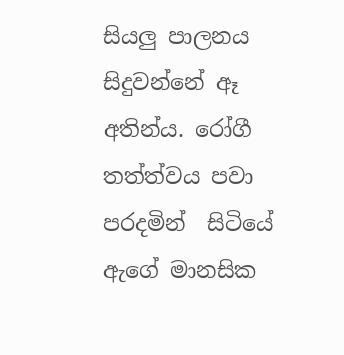සියලු පාලනය සිදුවන්නේ ඈ අතින්ය. රෝගී තත්ත්වය පවා පරදමින්  සිටියේ ඇගේ මානසික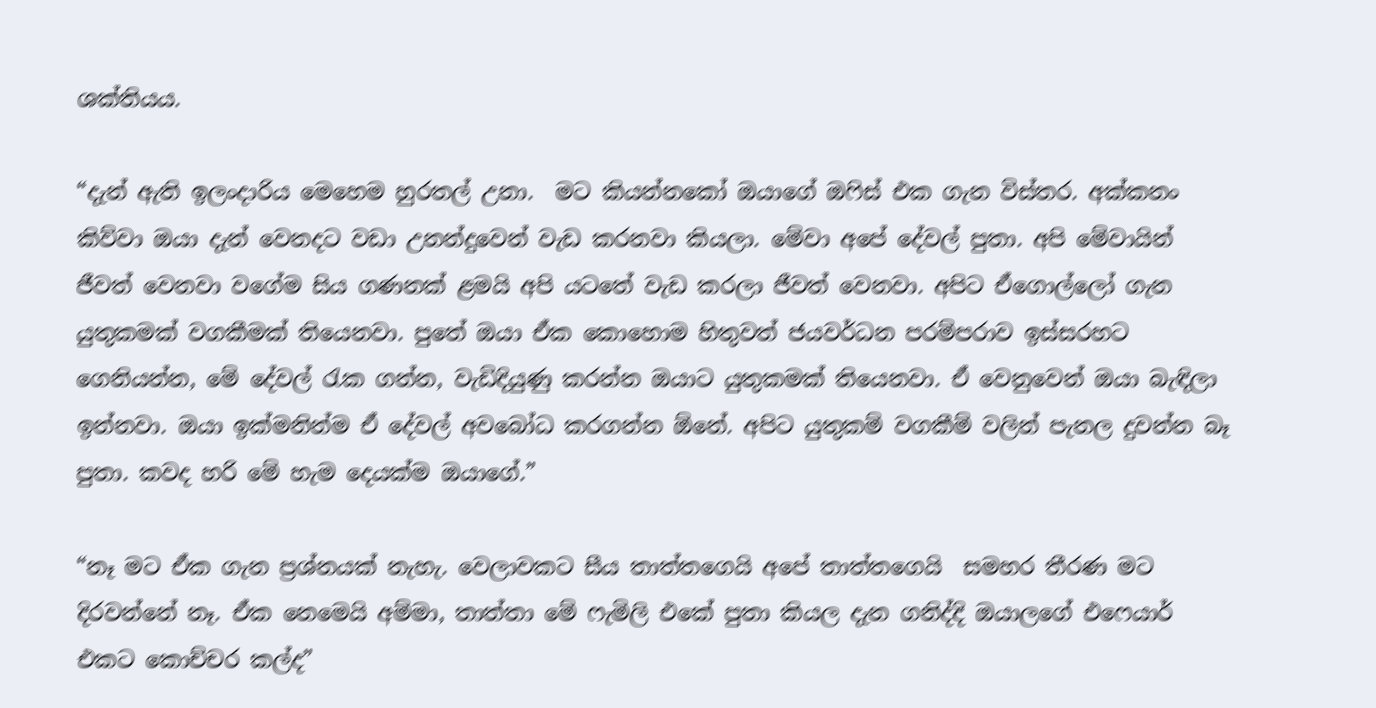ශක්තියය.

“දැන් ඇති ඉලංදාරිය මෙහෙම හුරතල් උනා.  මට කියන්නකෝ ඔයාගේ ඔෆිස් එක ගැන විස්තර. අක්කනං කිව්වා ඔයා දැන් වෙනදට වඩා උනන්දුවෙන් වැඩ කරනවා කියලා. මේවා අපේ දේවල් පුතා. අපි මේවායින් ජීවත් වෙනවා වගේම සිය ගණනක් ළමයි අපි යටතේ වැඩ කරලා ජීවත් වෙනවා. අපිට ඒගොල්ලෝ ගැන යුතුකමක් වගකීමක් තියෙනවා. පුතේ ඔයා ඒක කොහොම හිතුවත් ජයවර්ධන පරම්පරාව ඉස්සරහට ගෙනියන්න, මේ දේවල් රැක ගන්න, වැඩිදියුණු කරන්න ඔයාට යුතුකමක් තියෙනවා. ඒ වෙනුවෙන් ඔයා බැඳිලා ඉන්නවා. ඔයා ඉක්මනින්ම ඒ දේවල් අවබෝධ කරගන්න ඕනේ. අපිට යුතුකම් වගකීම් වලින් පැනල දුවන්න බෑ පුතා. කවද හරි මේ හැම දෙයක්ම ඔයාගේ.”

“නෑ මට ඒක ගැන ප්‍රශ්නයක් නැහැ. වෙලාවකට සීය තාත්තගෙයි අපේ තාත්තගෙයි  සමහර තීරණ මට දිරවන්නේ නෑ. ඒක නෙමෙයි අම්මා, තාත්තා මේ ෆැමිලි එකේ පුතා කියල දැන ගනිද්දි ඔයාලගේ එෆෙයාර් එකට කොච්චර කල්ද”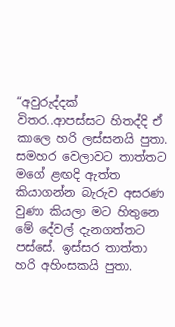“අවුරුද්දක් විතර..ආපස්සට හිතද්දි ඒ කාලෙ හරි ලස්සනයි පුතා. සමහර වෙලාවට තාත්තට මගේ ළඟදි ඇත්ත කියාගන්න බැරුව අසරණ වුණා කියලා මට හිතුනෙ මේ දේවල් දැනගත්තට පස්සේ. ඉස්සර තාත්තා හරි අහිංසකයි පුතා.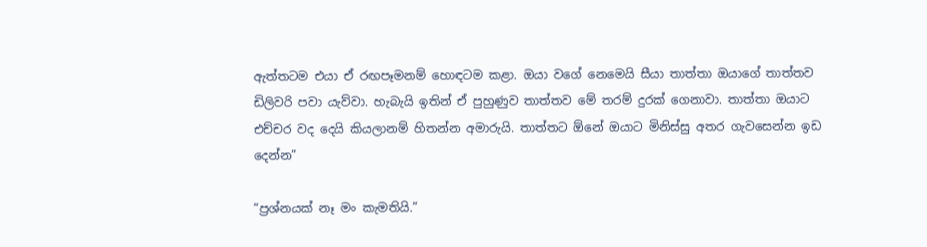ඇත්තටම එයා ඒ රඟපෑමනම් හොඳටම කළා. ඔයා වගේ නෙමෙයි සීයා තාත්තා ඔයාගේ තාත්තව ඩිලිවරි පවා යැව්වා. හැබැයි ඉතින් ඒ පුහුණුව තාත්තව මේ තරම් දුරක් ගෙනාවා. තාත්තා ඔයාට එච්චර වද දෙයි කියලානම් හිතන්න අමාරුයි. තාත්තට ඕනේ ඔයාට මිනිස්සු අතර ගැවසෙන්න ඉඩ දෙන්න”

“ප්‍රශ්නයක් නෑ මං කැමතියි.”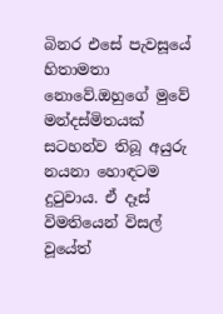බිනර එසේ පැවසූයේ හිතාමතා නොවේ.ඔහුගේ මුවේ  මන්දස්මිතයක් සටහන්ව තිබූ අයුරු නයනා හොඳටම දුටුවාය. ඒ දෑස් විමතියෙන් විසල් වූයේත්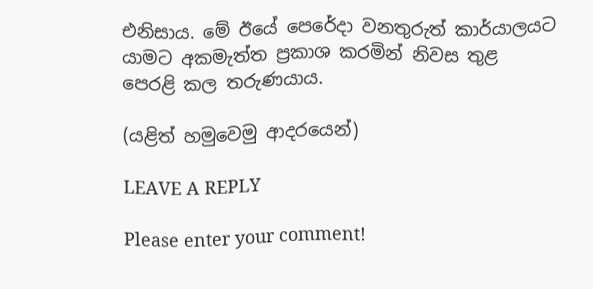එනිසාය. මේ ඊයේ පෙරේදා වනතුරුත් කාර්යාලයට යාමට අකමැත්ත ප්‍රකාශ කරමින් නිවස තුළ පෙරළි කල තරුණයාය.

(යළිත් හමුවෙමු ආදරයෙන්)

LEAVE A REPLY

Please enter your comment!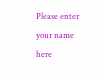Please enter your name here